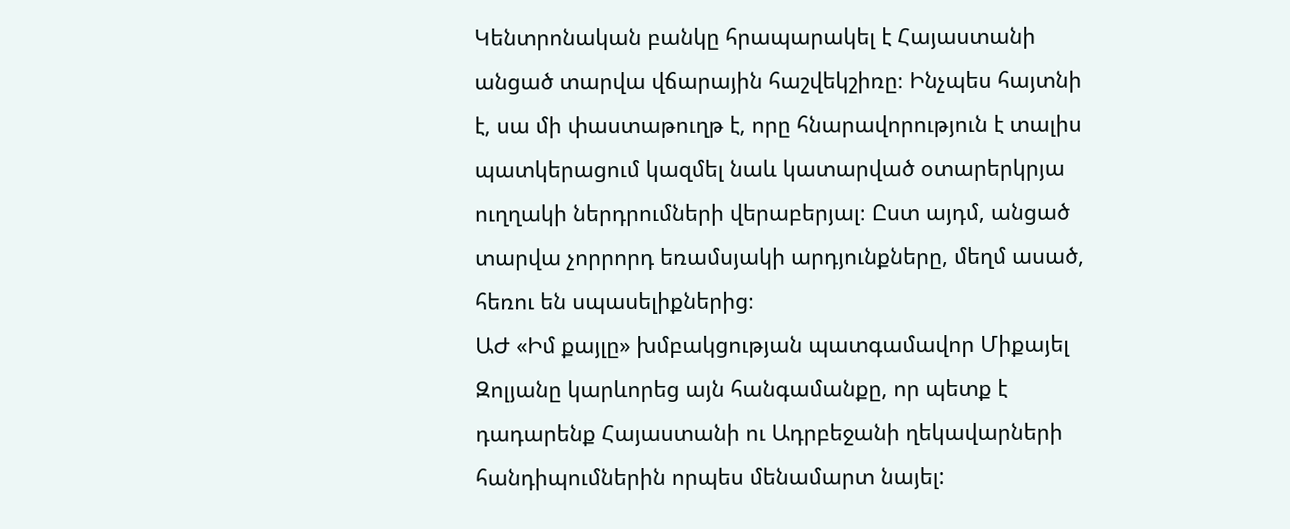Կենտրոնական բանկը հրապարակել է Հայաստանի անցած տարվա վճարային հաշվեկշիռը։ Ինչպես հայտնի է, սա մի փաստաթուղթ է, որը հնարավորություն է տալիս պատկերացում կազմել նաև կատարված օտարերկրյա ուղղակի ներդրումների վերաբերյալ։ Ըստ այդմ, անցած տարվա չորրորդ եռամսյակի արդյունքները, մեղմ ասած, հեռու են սպասելիքներից։
ԱԺ «Իմ քայլը» խմբակցության պատգամավոր Միքայել Զոլյանը կարևորեց այն հանգամանքը, որ պետք է դադարենք Հայաստանի ու Ադրբեջանի ղեկավարների հանդիպումներին որպես մենամարտ նայել: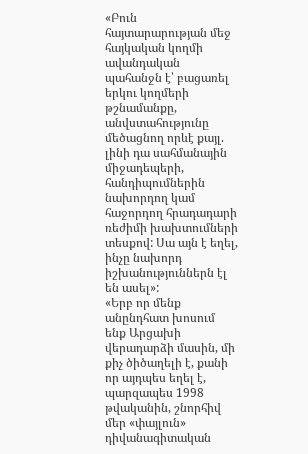«Բուն հայտարարության մեջ հայկական կողմի ավանդական պահանջն է՝ բացառել երկու կողմերի թշնամանքը, անվստահությունը մեծացնող որևէ քայլ. լինի դա սահմանային միջադեպերի, հանդիպումներին նախորդող կամ հաջորդող հրադադարի ռեժիմի խախտումների տեսքով: Սա այն է եղել, ինչը նախորդ իշխանություններն էլ են ասել»:
«Երբ որ մենք անընդհատ խոսում ենք Արցախի վերադարձի մասին, մի քիչ ծիծաղելի է, քանի որ այդպես եղել է, պարզապես 1998 թվականին, շնորհիվ մեր «փայլուն» դիվանագիտական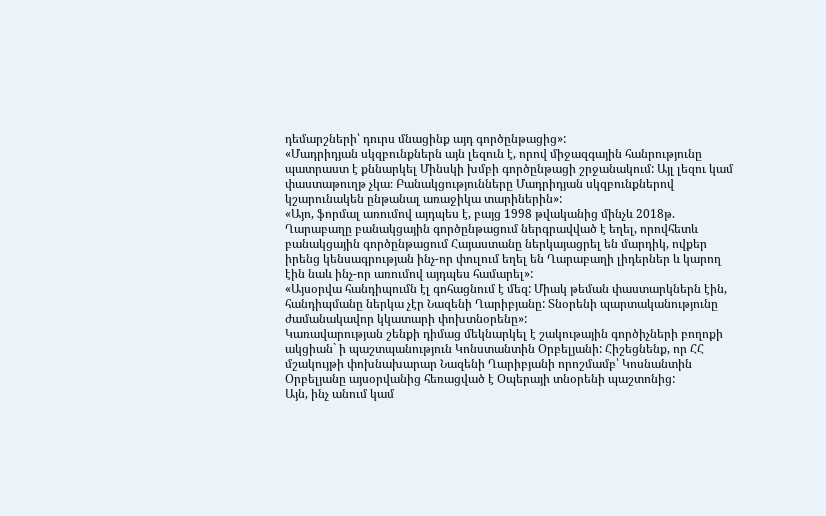դեմարշների՝ դուրս մնացինք այդ գործընթացից»:
«Մադրիդյան սկզբունքներն այն լեզուն է, որով միջազգային հանրությունը պատրաստ է քննարկել Մինսկի խմբի գործընթացի շրջանակում: Այլ լեզու կամ փաստաթուղթ չկա։ Բանակցությունները Մադրիդյան սկզբունքներով կշարունակեն ընթանալ առաջիկա տարիներին»:
«Այո, ֆորմալ առումով այդպես է, բայց 1998 թվականից մինչև 2018թ. Ղարաբաղը բանակցային գործընթացում ներգրավված է եղել, որովհետև բանակցային գործընթացում Հայաստանը ներկայացրել են մարդիկ, ովքեր իրենց կենսագրության ինչ-որ փուլում եղել են Ղարաբաղի լիդերներ և կարող էին նաև ինչ-որ առումով այդպես համարել»:
«Այսօրվա հանդիպումն էլ գոհացնում է մեզ: Միակ թեման փաստարկներն էին, հանդիպմանը ներկա չէր Նազենի Ղարիբյանը: Տնօրենի պարտականությունը ժամանակավոր կկատարի փոխտնօրենը»:
Կառավարության շենքի դիմաց մեկնարկել է շակութային գործիչների բողոքի ակցիան` ի պաշտպանություն Կոնստանտին Օրբելյանի: Հիշեցնենք, որ ՀՀ մշակույթի փոխնախարար Նազենի Ղարիբյանի որոշմամբ՝ Կոսնանտին Օրբելյանը այսօրվանից հեռացված է Օպերայի տնօրենի պաշտոնից:
Այն, ինչ անում կամ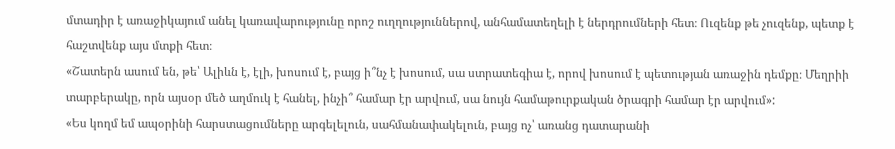մտադիր է առաջիկայում անել կառավարությունը որոշ ուղղություններով, անհամատեղելի է ներդրումների հետ։ Ուզենք թե չուզենք, պետք է հաշտվենք այս մտքի հետ։
«Շատերն ասում են, թե՝ Ալիևն է, էլի, խոսում է, բայց ի՞նչ է խոսում, սա ստրատեգիա է, որով խոսում է պետության առաջին դեմքը։ Մեղրիի տարբերակը, որն այսօր մեծ աղմուկ է հանել, ինչի՞ համար էր արվում, սա նույն համաթուրքական ծրագրի համար էր արվում»:
«Ես կողմ եմ ապօրինի հարստացումները արգելելուն, սահմանափակելուն, բայց ոչ՝ առանց դատարանի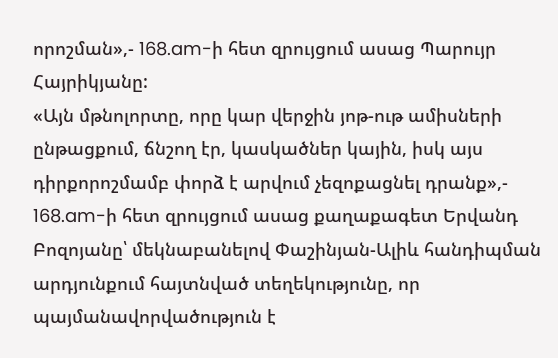որոշման»,- 168.am-ի հետ զրույցում ասաց Պարույր Հայրիկյանը:
«Այն մթնոլորտը, որը կար վերջին յոթ-ութ ամիսների ընթացքում, ճնշող էր, կասկածներ կային, իսկ այս դիրքորոշմամբ փորձ է արվում չեզոքացնել դրանք»,- 168.am-ի հետ զրույցում ասաց քաղաքագետ Երվանդ Բոզոյանը՝ մեկնաբանելով Փաշինյան-Ալիև հանդիպման արդյունքում հայտնված տեղեկությունը, որ պայմանավորվածություն է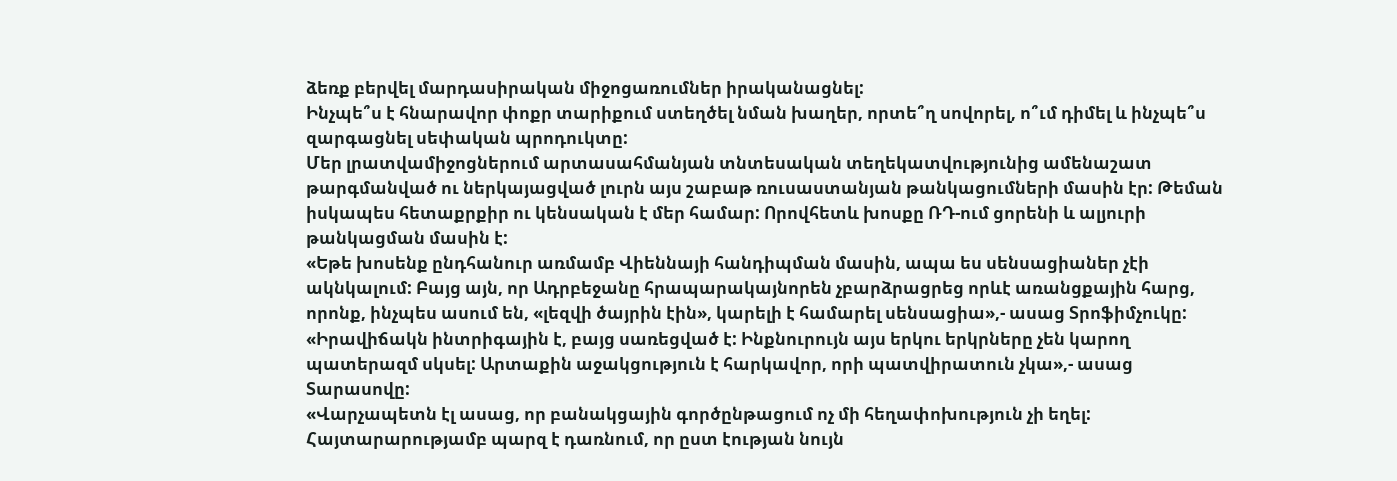ձեռք բերվել մարդասիրական միջոցառումներ իրականացնել:
Ինչպե՞ս է հնարավոր փոքր տարիքում ստեղծել նման խաղեր, որտե՞ղ սովորել, ո՞ւմ դիմել և ինչպե՞ս զարգացնել սեփական պրոդուկտը:
Մեր լրատվամիջոցներում արտասահմանյան տնտեսական տեղեկատվությունից ամենաշատ թարգմանված ու ներկայացված լուրն այս շաբաթ ռուսաստանյան թանկացումների մասին էր: Թեման իսկապես հետաքրքիր ու կենսական է մեր համար: Որովհետև խոսքը ՌԴ-ում ցորենի և ալյուրի թանկացման մասին է:
«Եթե խոսենք ընդհանուր առմամբ Վիեննայի հանդիպման մասին, ապա ես սենսացիաներ չէի ակնկալում: Բայց այն, որ Ադրբեջանը հրապարակայնորեն չբարձրացրեց որևէ առանցքային հարց, որոնք, ինչպես ասում են, «լեզվի ծայրին էին», կարելի է համարել սենսացիա»,- ասաց Տրոֆիմչուկը:
«Իրավիճակն ինտրիգային է, բայց սառեցված է: Ինքնուրույն այս երկու երկրները չեն կարող պատերազմ սկսել: Արտաքին աջակցություն է հարկավոր, որի պատվիրատուն չկա»,- ասաց Տարասովը:
«Վարչապետն էլ ասաց, որ բանակցային գործընթացում ոչ մի հեղափոխություն չի եղել: Հայտարարությամբ պարզ է դառնում, որ ըստ էության նույն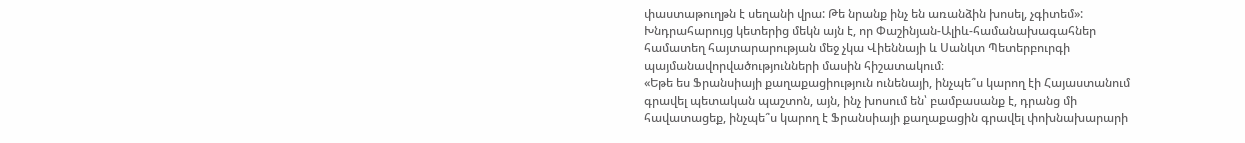փաստաթուղթն է սեղանի վրա: Թե նրանք ինչ են առանձին խոսել, չգիտեմ»:
Խնդրահարույց կետերից մեկն այն է, որ Փաշինյան-Ալիև-համանախագահներ համատեղ հայտարարության մեջ չկա Վիեննայի և Սանկտ Պետերբուրգի պայմանավորվածությունների մասին հիշատակում։
«Եթե ես Ֆրանսիայի քաղաքացիություն ունենայի, ինչպե՞ս կարող էի Հայաստանում գրավել պետական պաշտոն, այն, ինչ խոսում են՝ բամբասանք է, դրանց մի հավատացեք, ինչպե՞ս կարող է Ֆրանսիայի քաղաքացին գրավել փոխնախարարի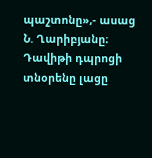պաշտոնը»,- ասաց Ն. Ղարիբյանը։
Դավիթի դպրոցի տնօրենը լացը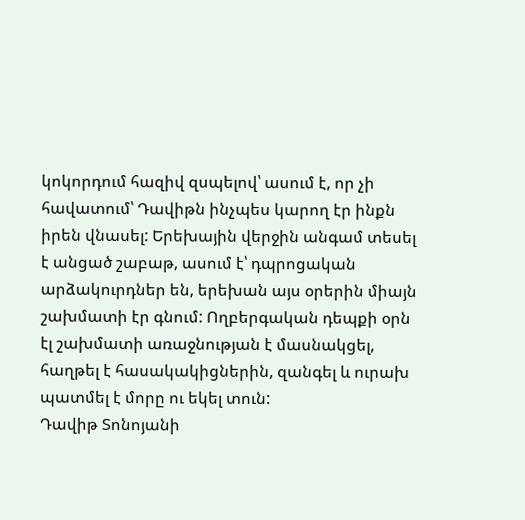կոկորդում հազիվ զսպելով՝ ասում է, որ չի հավատում՝ Դավիթն ինչպես կարող էր ինքն իրեն վնասել: Երեխային վերջին անգամ տեսել է անցած շաբաթ, ասում է՝ դպրոցական արձակուրդներ են, երեխան այս օրերին միայն շախմատի էր գնում: Ողբերգական դեպքի օրն էլ շախմատի առաջնության է մասնակցել, հաղթել է հասակակիցներին, զանգել և ուրախ պատմել է մորը ու եկել տուն:
Դավիթ Տոնոյանի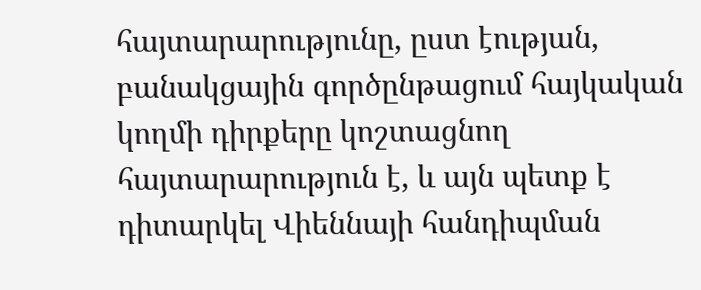հայտարարությունը, ըստ էության, բանակցային գործընթացում հայկական կողմի դիրքերը կոշտացնող հայտարարություն է, և այն պետք է դիտարկել Վիեննայի հանդիպման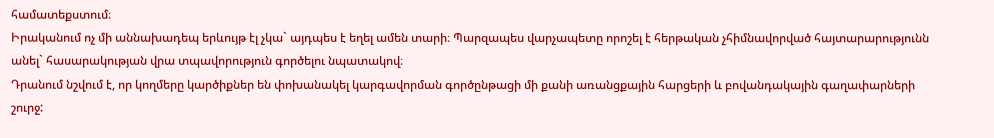համատեքստում։
Իրականում ոչ մի աննախադեպ երևույթ էլ չկա` այդպես է եղել ամեն տարի։ Պարզապես վարչապետը որոշել է հերթական չհիմնավորված հայտարարությունն անել` հասարակության վրա տպավորություն գործելու նպատակով։
Դրանում նշվում է, որ կողմերը կարծիքներ են փոխանակել կարգավորման գործընթացի մի քանի առանցքային հարցերի և բովանդակային գաղափարների շուրջ: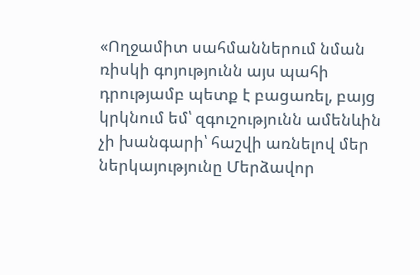«Ողջամիտ սահմաններում նման ռիսկի գոյությունն այս պահի դրությամբ պետք է բացառել, բայց կրկնում եմ՝ զգուշությունն ամենևին չի խանգարի՝ հաշվի առնելով մեր ներկայությունը Մերձավոր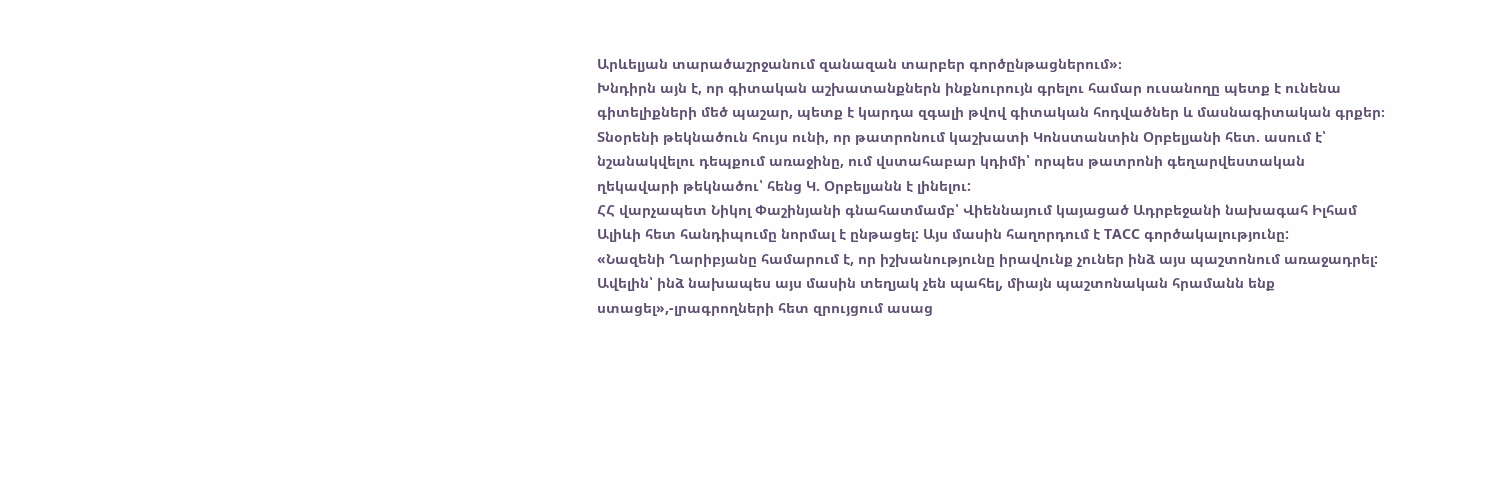Արևելյան տարածաշրջանում զանազան տարբեր գործընթացներում»։
Խնդիրն այն է, որ գիտական աշխատանքներն ինքնուրույն գրելու համար ուսանողը պետք է ունենա գիտելիքների մեծ պաշար, պետք է կարդա զգալի թվով գիտական հոդվածներ և մասնագիտական գրքեր։
Տնօրենի թեկնածուն հույս ունի, որ թատրոնում կաշխատի Կոնստանտին Օրբելյանի հետ. ասում է՝ նշանակվելու դեպքում առաջինը, ում վստահաբար կդիմի՝ որպես թատրոնի գեղարվեստական ղեկավարի թեկնածու՝ հենց Կ. Օրբելյանն է լինելու:
ՀՀ վարչապետ Նիկոլ Փաշինյանի գնահատմամբ՝ Վիեննայում կայացած Ադրբեջանի նախագահ Իլհամ Ալիևի հետ հանդիպումը նորմալ է ընթացել: Այս մասին հաղորդում է ТАСС գործակալությունը:
«Նազենի Ղարիբյանը համարում է, որ իշխանությունը իրավունք չուներ ինձ այս պաշտոնում առաջադրել: Ավելին՝ ինձ նախապես այս մասին տեղյակ չեն պահել, միայն պաշտոնական հրամանն ենք ստացել»,-լրագրողների հետ զրույցում ասաց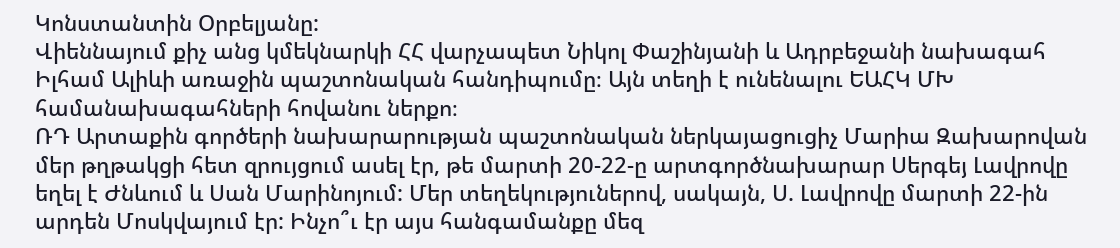Կոնստանտին Օրբելյանը:
Վիեննայում քիչ անց կմեկնարկի ՀՀ վարչապետ Նիկոլ Փաշինյանի և Ադրբեջանի նախագահ Իլհամ Ալիևի առաջին պաշտոնական հանդիպումը։ Այն տեղի է ունենալու ԵԱՀԿ ՄԽ համանախագահների հովանու ներքո։
ՌԴ Արտաքին գործերի նախարարության պաշտոնական ներկայացուցիչ Մարիա Զախարովան մեր թղթակցի հետ զրույցում ասել էր, թե մարտի 20-22-ը արտգործնախարար Սերգեյ Լավրովը եղել է Ժնևում և Սան Մարինոյում: Մեր տեղեկություներով, սակայն, Ս. Լավրովը մարտի 22-ին արդեն Մոսկվայում էր: Ինչո՞ւ էր այս հանգամանքը մեզ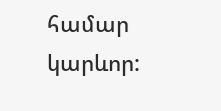համար կարևոր: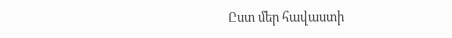Ըստ մեր հավաստի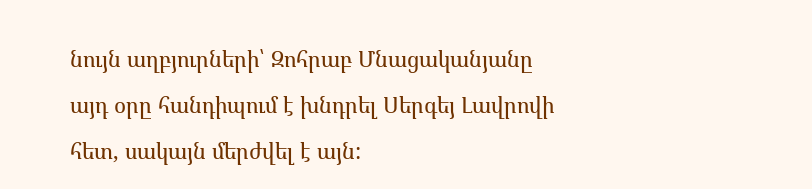նույն աղբյուրների՝ Զոհրաբ Մնացականյանը այդ օրը հանդիպում է խնդրել Սերգեյ Լավրովի հետ, սակայն մերժվել է այն: